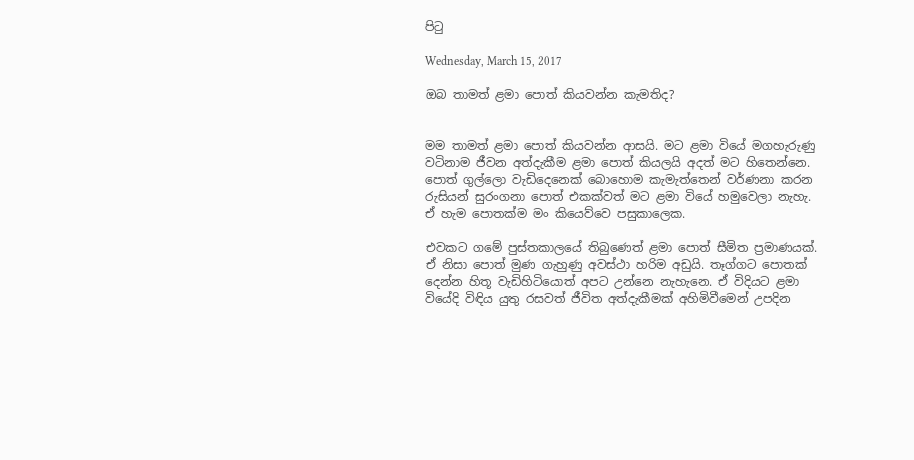පිටු

Wednesday, March 15, 2017

ඔබ තාමත් ළමා පොත් කියවන්න කැමතිද?


මම තාමත් ළමා පොත් කියවන්න ආසයි. මට ළමා වියේ මගහැරුණු වටිනාම ජීවන අත්දැකීම ළමා පොත් කියලයි අදත් මට හිතෙන්නෙ. පොත් ගුල්ලො වැඩිදෙනෙක් බොහොම කැමැත්තෙන් වර්ණනා කරන රුසියන් සුරංගනා පොත් එකක්වත් මට ළමා වියේ හමුවෙලා නැහැ. ඒ හැම පොතක්ම මං කියෙව්වෙ පසුකාලෙක.

එවකට ගමේ පුස්තකාලයේ තිබුණෙත් ළමා පොත් සීමිත ප්‍රමාණයක්. ඒ නිසා පොත් මුණ ගැහුණු අවස්ථා හරිම අඩුයි. තෑග්ගට පොතක් දෙන්න හිතූ වැඩිහිටියොත් අපට උන්නෙ නැහැනෙ. ඒ විදියට ළමා වියේදි විඳිය යුතු රසවත් ජීවිත අත්දැකීමක් අහිමිවීමෙන් උපදින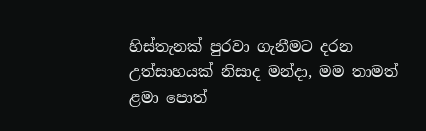හිස්තැනක් පුරවා ගැනීමට දරන උත්සාහයක් නිසාද මන්දා, මම තාමත් ළමා පොත්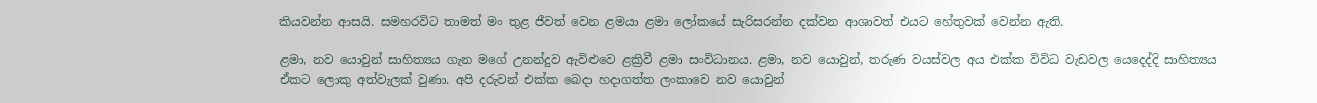කියවන්න ආසයි. සමහරවිට තාමත් මං තුළ ජීවත් වෙන ළමයා ළමා ලෝකයේ සැරිසරන්න දක්වන ආශාවත් එයට හේතුවක් වෙන්න ඇති.

ළමා, නව යොවුන් සාහිත්‍යය ගැන මගේ උනන්දුව ඇවිළුවෙ ළක්‍රිවී ළමා සංවිධානය. ළමා, නව යොවුන්, තරුණ වයස්වල අය එක්ක විවිධ වැඩවල යෙදෙද්දි සාහිත්‍යය ඒකට ලොකු අත්වැලක් වුණා. අපි දරුවන් එක්ක බෙදා හදාගත්ත ලංකාවෙ නව යොවුන්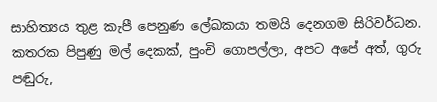සාහිත්‍යය තුළ කැපී පෙනුණ ලේඛකයා තමයි දෙනගම සිරිවර්ධන. කතරක පිපුණු මල් දෙකක්, පුංචි ගොපල්ලා, අපට අපේ අත්, ගුරු පඬුරු,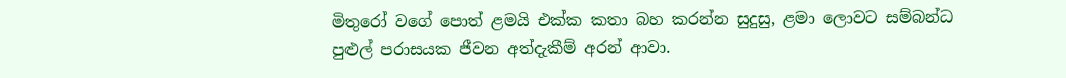මිතුරෝ වගේ පොත් ළමයි එක්ක කතා බහ කරන්න සුදුසු, ළමා ලොවට සම්බන්ධ පුළුල් පරාසයක ජීවන අත්දැකීම් අරන් ආවා.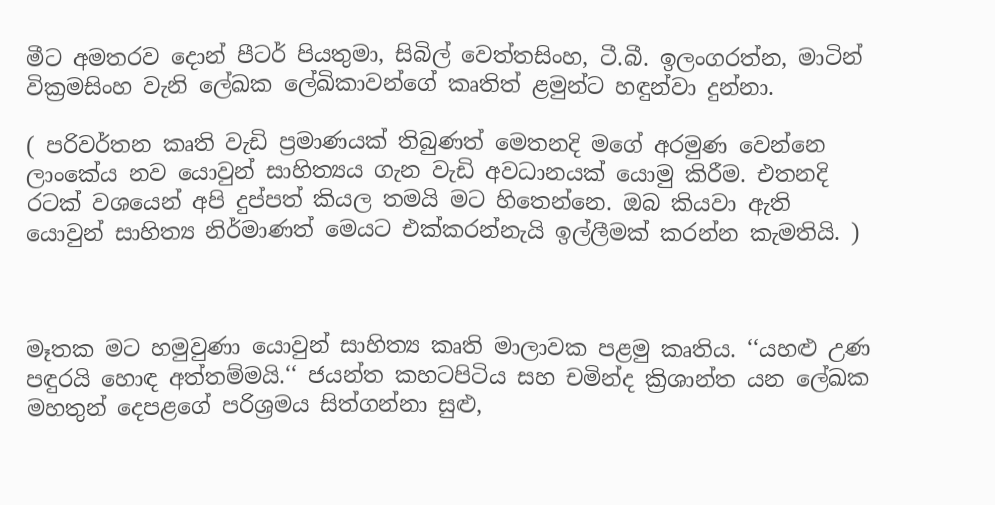මීට අමතරව දොන් පීටර් පියතුමා, සිබිල් වෙත්තසිංහ, ටී.බී. ඉලංගරත්න, මාටින් වික්‍රමසිංහ වැනි ලේඛක ලේඛිකාවන්ගේ කෘතිත් ළමුන්ට හඳුන්වා දුන්නා.

( පරිවර්තන කෘති වැඩි ප්‍රමාණයක් තිබුණත් මෙතනදි මගේ අරමුණ වෙන්නෙ ලාංකේය නව යොවුන් සාහිත්‍යය ගැන වැඩි අවධානයක් යොමු කිරීම. එතනදි රටක් වශයෙන් අපි දුප්පත් කියල තමයි මට හිතෙන්නෙ. ඔබ කියවා ඇති යොවුන් සාහිත්‍ය නිර්මාණත් මෙයට එක්කරන්නැයි ඉල්ලීමක් කරන්න කැමතියි. )



මෑතක මට හමුවුණා යොවුන් සාහිත්‍ය කෘති මාලාවක පළමු කෘතිය. ‘‘යහළු උණ පඳුරයි හොඳ අත්තම්මයි.‘‘ ජයන්ත කහටපිටිය සහ චමින්ද ක්‍රිශාන්ත යන ලේඛක මහතුන් දෙපළගේ පරිශ්‍රමය සිත්ගන්නා සුළු,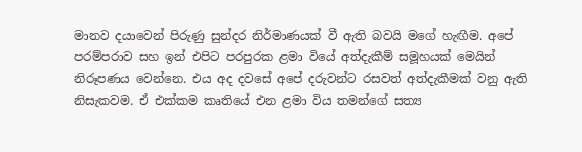මානව දයාවෙන් පිරුණු සුන්දර නිර්මාණයක් වී ඇති බවයි මගේ හැඟීම. අපේ පරම්පරාව සහ ඉන් එපිට පරපුරක ළමා වියේ අත්දැකීම් සමූහයක් මෙයින් නිරූපණය වෙන්නෙ. එය අද දවසේ අපේ දරුවන්ට රසවත් අත්දැකීමක් වනු ඇති නිසැකවම. ඒ එක්කම කෘතියේ එන ළමා විය තමන්ගේ සත්‍ය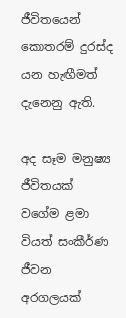ජීවිතයෙන් කොතරම් දුරස්ද යන හැඟීමත් දැනෙනු ඇති.

අද සෑම මනුෂ්‍ය ජීවිතයක් වගේම ළමා වියත් සංකීර්ණ ජීවන අරගලයක්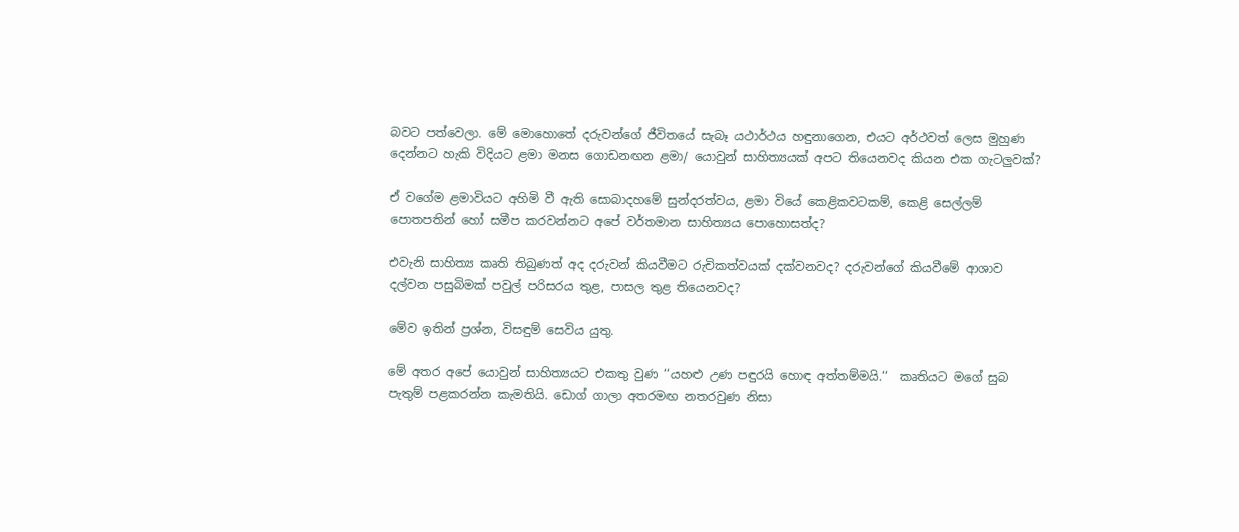බවට පත්වෙලා. මේ මොහොතේ දරුවන්ගේ ජීවිතයේ සැබෑ යථාර්ථය හඳුනාගෙන, එයට අර්ථවත් ලෙස මුහුණ දෙන්නට හැකි විදියට ළමා මනස ගොඩනඟන ළමා/ යොවුන් සාහිත්‍යයක් අපට තියෙනවද කියන එක ගැටලුවක්?

ඒ වගේම ළමාවියට අහිමි වී ඇති සොබාදහමේ සුන්දරත්වය, ළමා වියේ කෙළිකවටකම්, කෙළි සෙල්ලම් පොතපතින් හෝ සමීප කරවන්නට අපේ වර්තමාන සාහිත්‍යය පොහොසත්ද?

එවැනි සාහිත්‍ය කෘති තිබුණත් අද දරුවන් කියවීමට රුචිකත්වයක් දක්වනවද? දරුවන්ගේ කියවීමේ ආශාව දල්වන පසුබිමක් පවුල් පරිසරය තුළ, පාසල තුළ තියෙනවද?

මේව ඉතින් ප්‍රශ්න, විසඳුම් සෙවිය යුතු.

මේ අතර අපේ යොවුන් සාහිත්‍යයට එකතු වුණ ‘‘යහළු උණ පඳුරයි හොඳ අත්තම්මයි.‘‘  කෘතියට මගේ සුබ පැතුම් පළකරන්න කැමතියි. ඩොග් ගාලා අතරමඟ නතරවුණ නිසා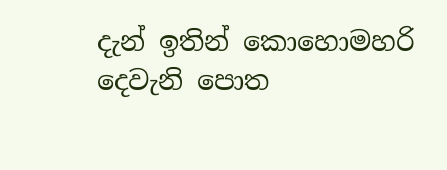දැන් ඉතින් කොහොමහරි දෙවැනි පොත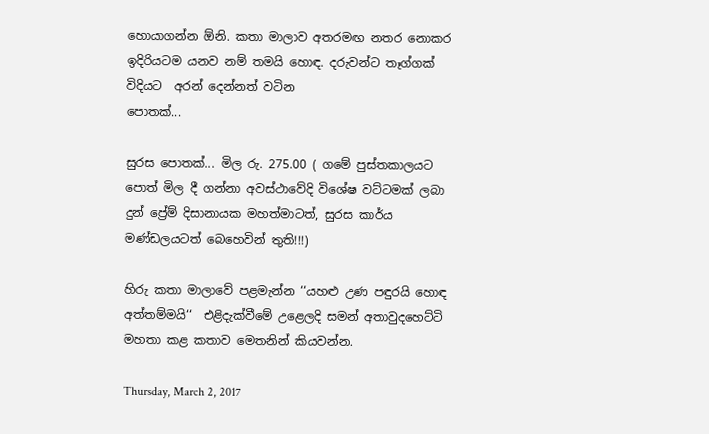හොයාගන්න ඕනි. කතා මාලාව අතරමඟ නතර නොකර ඉදිරියටම යනව නම් තමයි හොඳ. දරුවන්ට තෑග්ගක් විදියට  අරන් දෙන්නත් වටින
පොතක්...

සුරස පොතක්... මිල රු. 275.00 ( ගමේ පුස්තකාලයට පොත් මිල දී ගන්නා අවස්ථාවේදි විශේෂ වට්ටමක් ලබා දුන් ප්‍රේම් දිසානායක මහත්මාටත්, සුරස කාර්ය මණ්ඩලයටත් බෙහෙවින් තුති!!!)

හිරු කතා මාලාවේ පළමැන්න ‘‘යහළු උණ පඳුරයි හොඳ අත්තම්මයි‘‘  එළිදැක්වීමේ උළෙලදි සමන් අතාවුදහෙට්ටි මහතා කළ කතාව මෙතනින් කියවන්න.

Thursday, March 2, 2017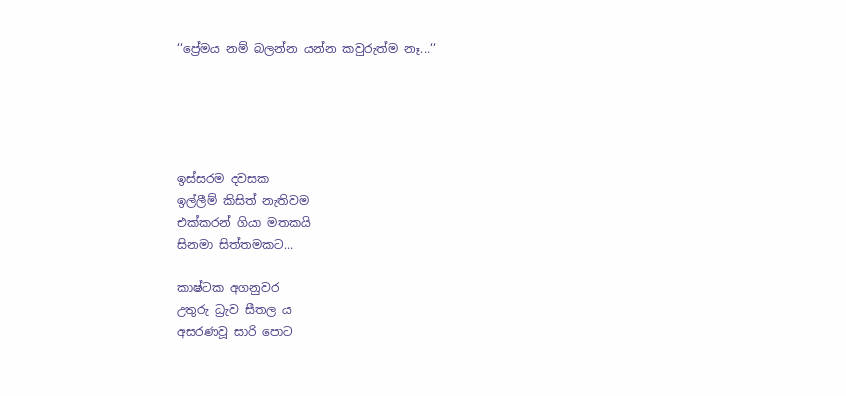‘‘ප්‍රේමය නම් බලන්න යන්න කවුරුත්ම නෑ...‘‘





ඉස්සරම දවසක
ඉල්ලීම් කිසිත් නැතිවම
එක්කරන් ගියා මතකයි
සිනමා සිත්තමකට...

කාෂ්ටක අගනුවර
උතුරු ධ්‍රැව සීතල ය
අසරණවූ සාරි පොට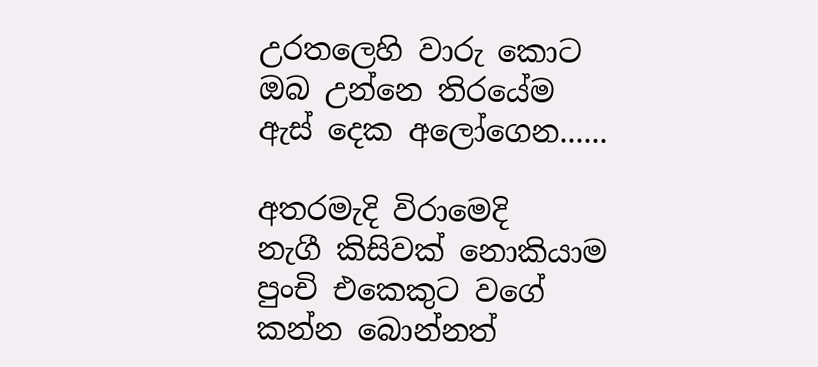උරතලෙහි වාරු කොට
ඔබ උන්නෙ තිරයේම
ඇස් දෙක අලෝගෙන......

අතරමැදි විරාමෙදි
නැගී කිසිවක් නොකියාම
පුංචි එකෙකුට වගේ
කන්න බොන්නත්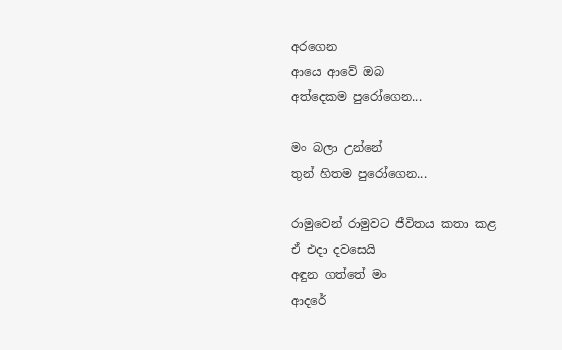අරගෙන
ආයෙ ආවේ ඔබ
අත්දෙකම පුරෝගෙන...

මං බලා උන්නේ
තුන් හිතම පුරෝගෙන...

රාමුවෙන් රාමුවට ජීවිතය කතා කළ
ඒ එදා දවසෙයි
අඳුන ගත්තේ මං
ආදරේ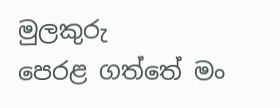මුලකුරු
පෙරළ ගත්තේ මං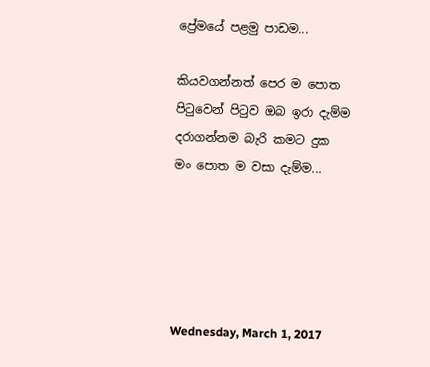ප්‍රේමයේ පළමු පාඩම...

කියවගන්නත් පෙර ම පොත
පිටුවෙන් පිටුව ඔබ ඉරා දැම්ම
දරාගන්නම බැරි කමට දුක
මං පොත ම වසා දැම්ම...





Wednesday, March 1, 2017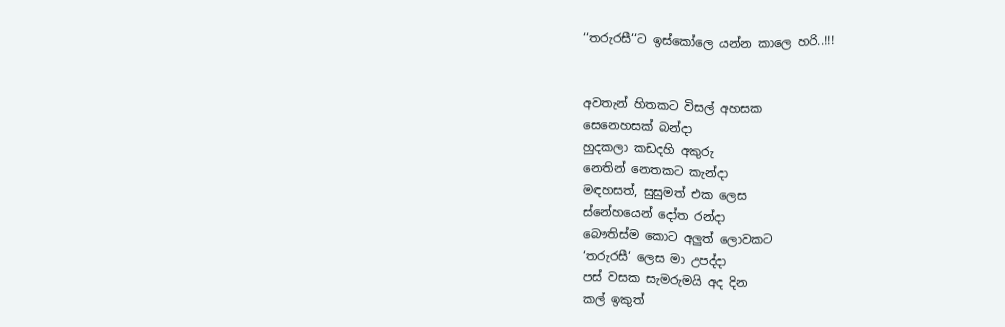‘‘තරුරසී‘‘ට ඉස්කෝලෙ යන්න කාලෙ හරි..!!!


අවතැන් හිතකට විසල් අහසක
සෙනෙහසක් බන්දා
හුදකලා කඩදහි අකුරු
නෙතින් නෙතකට කැන්දා
මඳහසත්, සුසුමත් එක ලෙස
ස්නේහයෙන් දෝත රන්දා
බෞතිස්ම කොට අලුත් ලොවකට
‘තරුරසී‘ ලෙස මා උපද්දා
පස් වසක සැමරුමයි අද දින
කල් ඉකුත්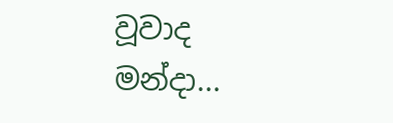වූවාද මන්දා...